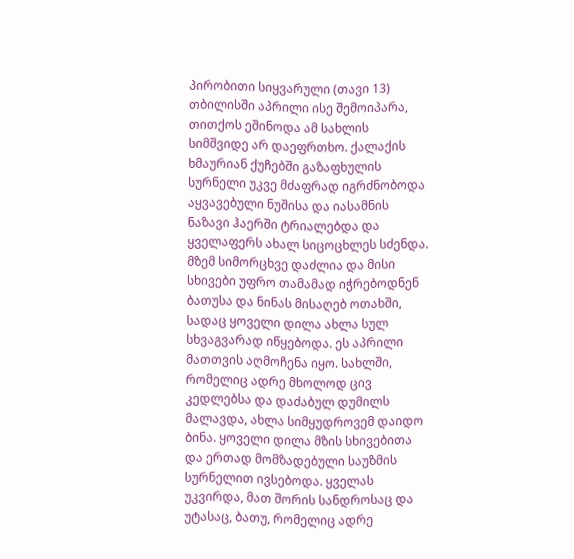პირობითი სიყვარული (თავი 13)
თბილისში აპრილი ისე შემოიპარა, თითქოს ეშინოდა ამ სახლის სიმშვიდე არ დაეფრთხო. ქალაქის ხმაურიან ქუჩებში გაზაფხულის სურნელი უკვე მძაფრად იგრძნობოდა აყვავებული ნუშისა და იასამნის ნაზავი ჰაერში ტრიალებდა და ყველაფერს ახალ სიცოცხლეს სძენდა. მზემ სიმორცხვე დაძლია და მისი სხივები უფრო თამამად იჭრებოდნენ ბათუსა და ნინას მისაღებ ოთახში, სადაც ყოველი დილა ახლა სულ სხვაგვარად იწყებოდა. ეს აპრილი მათთვის აღმოჩენა იყო. სახლში, რომელიც ადრე მხოლოდ ცივ კედლებსა და დაძაბულ დუმილს მალავდა, ახლა სიმყუდროვემ დაიდო ბინა. ყოველი დილა მზის სხივებითა და ერთად მომზადებული საუზმის სურნელით ივსებოდა. ყველას უკვირდა, მათ შორის სანდროსაც და უტასაც, ბათუ, რომელიც ადრე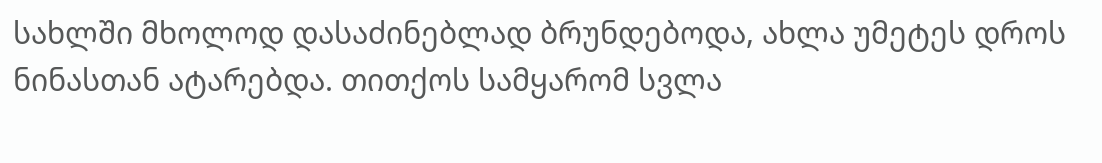სახლში მხოლოდ დასაძინებლად ბრუნდებოდა, ახლა უმეტეს დროს ნინასთან ატარებდა. თითქოს სამყარომ სვლა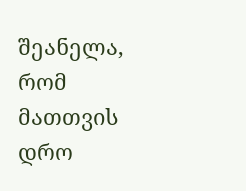შეანელა, რომ მათთვის დრო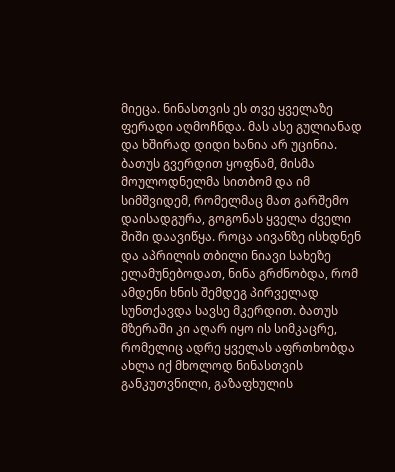მიეცა. ნინასთვის ეს თვე ყველაზე ფერადი აღმოჩნდა. მას ასე გულიანად და ხშირად დიდი ხანია არ უცინია. ბათუს გვერდით ყოფნამ, მისმა მოულოდნელმა სითბომ და იმ სიმშვიდემ, რომელმაც მათ გარშემო დაისადგურა, გოგონას ყველა ძველი შიში დაავიწყა. როცა აივანზე ისხდნენ და აპრილის თბილი ნიავი სახეზე ელამუნებოდათ, ნინა გრძნობდა, რომ ამდენი ხნის შემდეგ პირველად სუნთქავდა სავსე მკერდით. ბათუს მზერაში კი აღარ იყო ის სიმკაცრე, რომელიც ადრე ყველას აფრთხობდა ახლა იქ მხოლოდ ნინასთვის განკუთვნილი, გაზაფხულის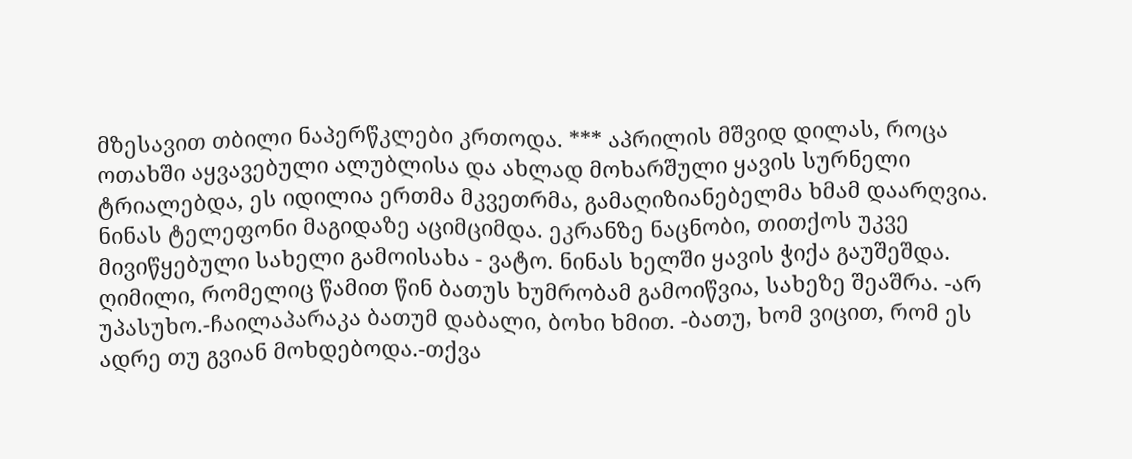მზესავით თბილი ნაპერწკლები კრთოდა. *** აპრილის მშვიდ დილას, როცა ოთახში აყვავებული ალუბლისა და ახლად მოხარშული ყავის სურნელი ტრიალებდა, ეს იდილია ერთმა მკვეთრმა, გამაღიზიანებელმა ხმამ დაარღვია. ნინას ტელეფონი მაგიდაზე აციმციმდა. ეკრანზე ნაცნობი, თითქოს უკვე მივიწყებული სახელი გამოისახა - ვატო. ნინას ხელში ყავის ჭიქა გაუშეშდა. ღიმილი, რომელიც წამით წინ ბათუს ხუმრობამ გამოიწვია, სახეზე შეაშრა. -არ უპასუხო.-ჩაილაპარაკა ბათუმ დაბალი, ბოხი ხმით. -ბათუ, ხომ ვიცით, რომ ეს ადრე თუ გვიან მოხდებოდა.-თქვა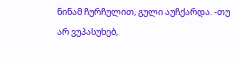ნინამ ჩურჩულით, გული აუჩქარდა. -თუ არ ვუპასუხებ,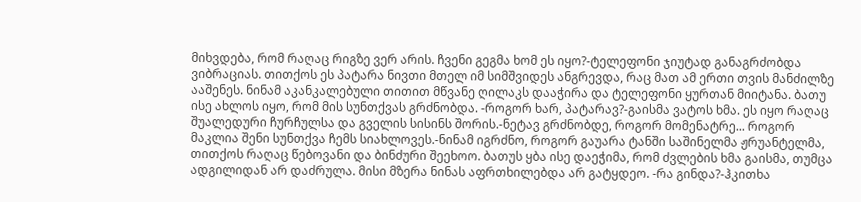მიხვდება, რომ რაღაც რიგზე ვერ არის. ჩვენი გეგმა ხომ ეს იყო?-ტელეფონი ჯიუტად განაგრძობდა ვიბრაციას. თითქოს ეს პატარა ნივთი მთელ იმ სიმშვიდეს ანგრევდა, რაც მათ ამ ერთი თვის მანძილზე ააშენეს. ნინამ აკანკალებული თითით მწვანე ღილაკს დააჭირა და ტელეფონი ყურთან მიიტანა. ბათუ ისე ახლოს იყო, რომ მის სუნთქვას გრძნობდა. -როგორ ხარ, პატარავ?-გაისმა ვატოს ხმა. ეს იყო რაღაც შუალედური ჩურჩულსა და გველის სისინს შორის.-ნეტავ გრძნობდე, როგორ მომენატრე... როგორ მაკლია შენი სუნთქვა ჩემს სიახლოვეს.-ნინამ იგრძნო, როგორ გაუარა ტანში საშინელმა ჟრუანტელმა, თითქოს რაღაც წებოვანი და ბინძური შეეხოო. ბათუს ყბა ისე დაეჭიმა, რომ ძვლების ხმა გაისმა, თუმცა ადგილიდან არ დაძრულა. მისი მზერა ნინას აფრთხილებდა არ გატყდეო. -რა გინდა?-ჰკითხა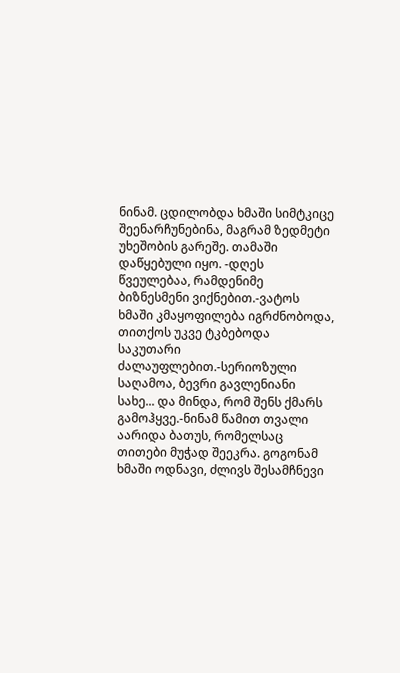ნინამ. ცდილობდა ხმაში სიმტკიცე შეენარჩუნებინა, მაგრამ ზედმეტი უხეშობის გარეშე. თამაში დაწყებული იყო. -დღეს წვეულებაა, რამდენიმე ბიზნესმენი ვიქნებით.-ვატოს ხმაში კმაყოფილება იგრძნობოდა, თითქოს უკვე ტკბებოდა საკუთარი ძალაუფლებით.-სერიოზული საღამოა, ბევრი გავლენიანი სახე... და მინდა, რომ შენს ქმარს გამოჰყვე.-ნინამ წამით თვალი აარიდა ბათუს, რომელსაც თითები მუჭად შეეკრა. გოგონამ ხმაში ოდნავი, ძლივს შესამჩნევი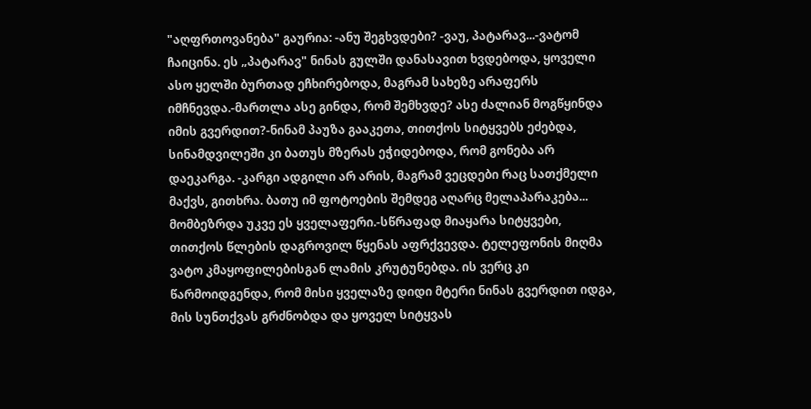"აღფრთოვანება" გაურია: -ანუ შეგხვდები? -ვაუ, პატარავ...-ვატომ ჩაიცინა. ეს „პატარავ" ნინას გულში დანასავით ხვდებოდა, ყოველი ასო ყელში ბურთად ეჩხირებოდა, მაგრამ სახეზე არაფერს იმჩნევდა.-მართლა ასე გინდა, რომ შემხვდე? ასე ძალიან მოგწყინდა იმის გვერდით?-ნინამ პაუზა გააკეთა, თითქოს სიტყვებს ეძებდა, სინამდვილეში კი ბათუს მზერას ეჭიდებოდა, რომ გონება არ დაეკარგა. -კარგი ადგილი არ არის, მაგრამ ვეცდები რაც სათქმელი მაქვს, გითხრა. ბათუ იმ ფოტოების შემდეგ აღარც მელაპარაკება... მომბეზრდა უკვე ეს ყველაფერი.-სწრაფად მიაყარა სიტყვები, თითქოს წლების დაგროვილ წყენას აფრქვევდა. ტელეფონის მიღმა ვატო კმაყოფილებისგან ლამის კრუტუნებდა. ის ვერც კი წარმოიდგენდა, რომ მისი ყველაზე დიდი მტერი ნინას გვერდით იდგა, მის სუნთქვას გრძნობდა და ყოველ სიტყვას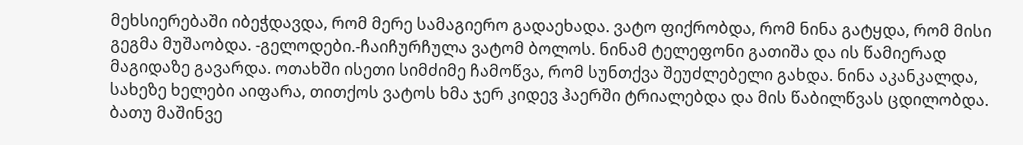მეხსიერებაში იბეჭდავდა, რომ მერე სამაგიერო გადაეხადა. ვატო ფიქრობდა, რომ ნინა გატყდა, რომ მისი გეგმა მუშაობდა. -გელოდები.-ჩაიჩურჩულა ვატომ ბოლოს. ნინამ ტელეფონი გათიშა და ის წამიერად მაგიდაზე გავარდა. ოთახში ისეთი სიმძიმე ჩამოწვა, რომ სუნთქვა შეუძლებელი გახდა. ნინა აკანკალდა, სახეზე ხელები აიფარა, თითქოს ვატოს ხმა ჯერ კიდევ ჰაერში ტრიალებდა და მის წაბილწვას ცდილობდა. ბათუ მაშინვე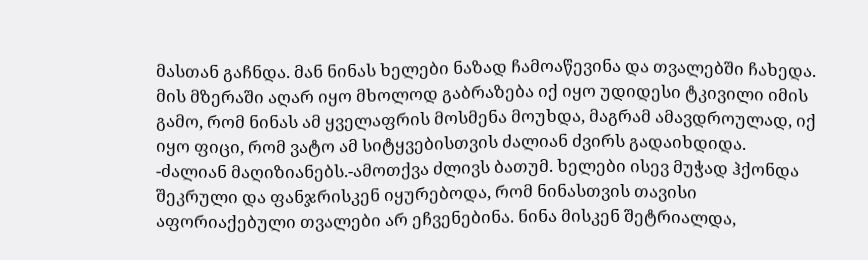მასთან გაჩნდა. მან ნინას ხელები ნაზად ჩამოაწევინა და თვალებში ჩახედა. მის მზერაში აღარ იყო მხოლოდ გაბრაზება იქ იყო უდიდესი ტკივილი იმის გამო, რომ ნინას ამ ყველაფრის მოსმენა მოუხდა, მაგრამ ამავდროულად, იქ იყო ფიცი, რომ ვატო ამ სიტყვებისთვის ძალიან ძვირს გადაიხდიდა. -ძალიან მაღიზიანებს.-ამოთქვა ძლივს ბათუმ. ხელები ისევ მუჭად ჰქონდა შეკრული და ფანჯრისკენ იყურებოდა, რომ ნინასთვის თავისი აფორიაქებული თვალები არ ეჩვენებინა. ნინა მისკენ შეტრიალდა,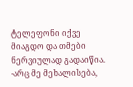ტელეფონი იქვე მიაგდო და თმები ნერვიულად გადაიწია. -არც მე მეხალისება,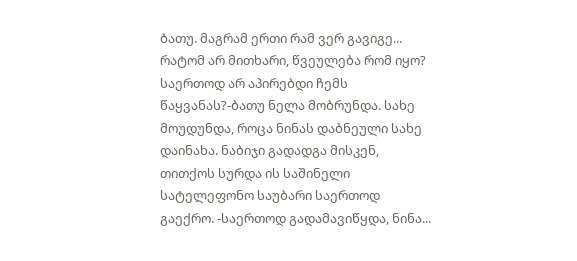ბათუ. მაგრამ ერთი რამ ვერ გავიგე... რატომ არ მითხარი, წვეულება რომ იყო? საერთოდ არ აპირებდი ჩემს წაყვანას?-ბათუ ნელა მობრუნდა. სახე მოუდუნდა, როცა ნინას დაბნეული სახე დაინახა. ნაბიჯი გადადგა მისკენ, თითქოს სურდა ის საშინელი სატელეფონო საუბარი საერთოდ გაექრო. -საერთოდ გადამავიწყდა, ნინა...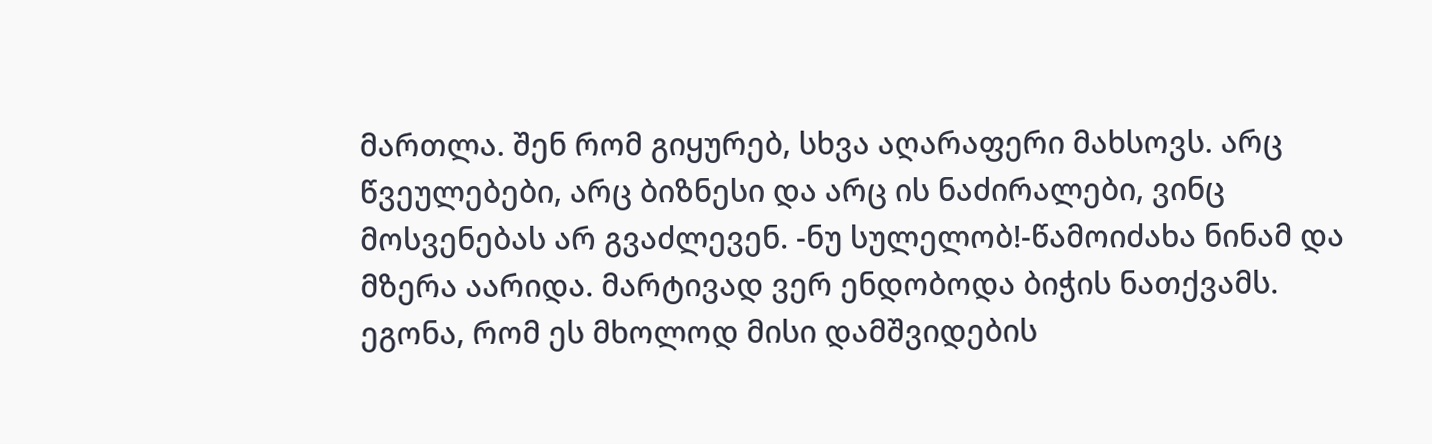მართლა. შენ რომ გიყურებ, სხვა აღარაფერი მახსოვს. არც წვეულებები, არც ბიზნესი და არც ის ნაძირალები, ვინც მოსვენებას არ გვაძლევენ. -ნუ სულელობ!-წამოიძახა ნინამ და მზერა აარიდა. მარტივად ვერ ენდობოდა ბიჭის ნათქვამს. ეგონა, რომ ეს მხოლოდ მისი დამშვიდების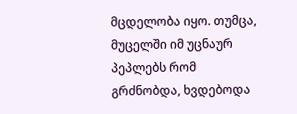მცდელობა იყო. თუმცა, მუცელში იმ უცნაურ პეპლებს რომ გრძნობდა, ხვდებოდა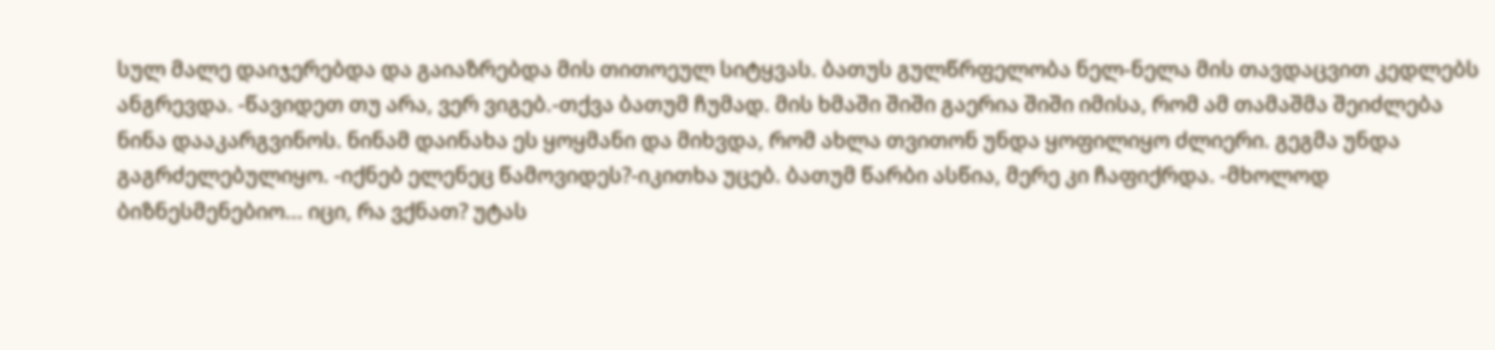სულ მალე დაიჯერებდა და გაიაზრებდა მის თითოეულ სიტყვას. ბათუს გულწრფელობა ნელ-ნელა მის თავდაცვით კედლებს ანგრევდა. -წავიდეთ თუ არა, ვერ ვიგებ.-თქვა ბათუმ ჩუმად. მის ხმაში შიში გაერია შიში იმისა, რომ ამ თამაშმა შეიძლება ნინა დააკარგვინოს. ნინამ დაინახა ეს ყოყმანი და მიხვდა, რომ ახლა თვითონ უნდა ყოფილიყო ძლიერი. გეგმა უნდა გაგრძელებულიყო. -იქნებ ელენეც წამოვიდეს?-იკითხა უცებ. ბათუმ წარბი ასწია, მერე კი ჩაფიქრდა. -მხოლოდ ბიზნესმენებიო... იცი, რა ვქნათ? უტას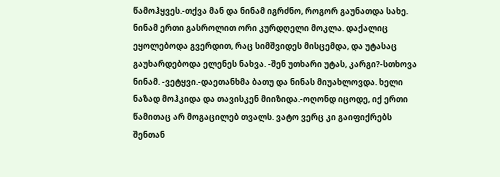წამოჰყვეს.-თქვა მან და ნინამ იგრძნო, როგორ გაუნათდა სახე. ნინამ ერთი გასროლით ორი კურდღელი მოკლა. დაქალიც ეყოლებოდა გვერდით, რაც სიმშვიდეს მისცემდა, და უტასაც გაუხარდებოდა ელენეს ნახვა. -შენ უთხარი უტას, კარგი?-სთხოვა ნინამ. -ვეტყვი.-დაეთანხმა ბათუ და ნინას მიუახლოვდა. ხელი ნაზად მოჰკიდა და თავისკენ მიიზიდა.-ოღონდ იცოდე, იქ ერთი წამითაც არ მოგაცილებ თვალს. ვატო ვერც კი გაიფიქრებს შენთან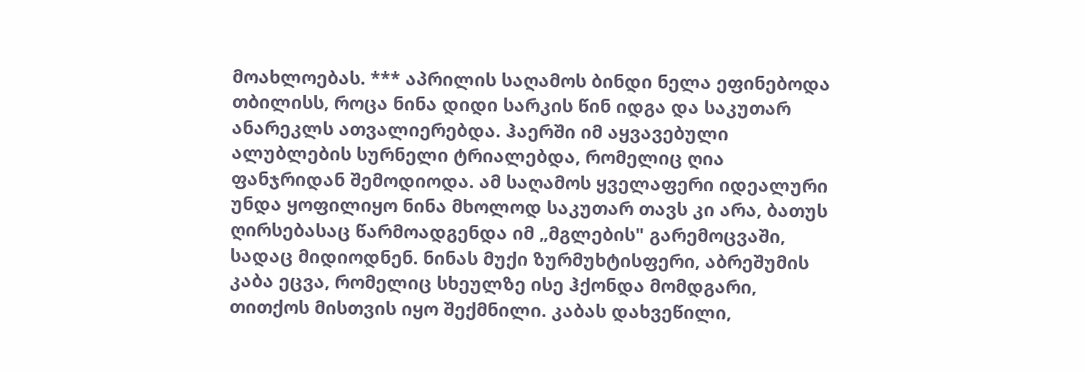მოახლოებას. *** აპრილის საღამოს ბინდი ნელა ეფინებოდა თბილისს, როცა ნინა დიდი სარკის წინ იდგა და საკუთარ ანარეკლს ათვალიერებდა. ჰაერში იმ აყვავებული ალუბლების სურნელი ტრიალებდა, რომელიც ღია ფანჯრიდან შემოდიოდა. ამ საღამოს ყველაფერი იდეალური უნდა ყოფილიყო ნინა მხოლოდ საკუთარ თავს კი არა, ბათუს ღირსებასაც წარმოადგენდა იმ „მგლების" გარემოცვაში, სადაც მიდიოდნენ. ნინას მუქი ზურმუხტისფერი, აბრეშუმის კაბა ეცვა, რომელიც სხეულზე ისე ჰქონდა მომდგარი, თითქოს მისთვის იყო შექმნილი. კაბას დახვეწილი,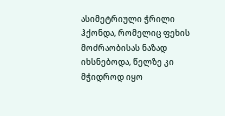ასიმეტრიული ჭრილი ჰქონდა, რომელიც ფეხის მოძრაობისას ნაზად იხსნებოდა, წელზე კი მჭიდროდ იყო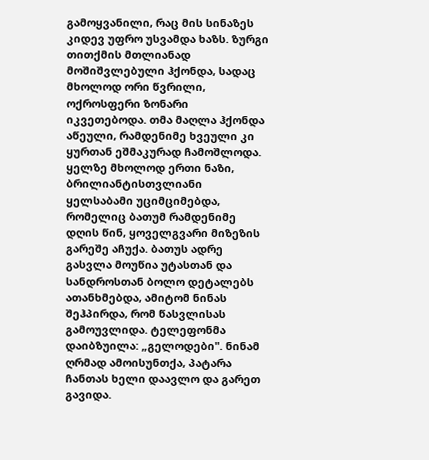გამოყვანილი, რაც მის სინაზეს კიდევ უფრო უსვამდა ხაზს. ზურგი თითქმის მთლიანად მოშიშვლებული ჰქონდა, სადაც მხოლოდ ორი წვრილი, ოქროსფერი ზონარი იკვეთებოდა. თმა მაღლა ჰქონდა აწეული, რამდენიმე ხვეული კი ყურთან ეშმაკურად ჩამოშლოდა. ყელზე მხოლოდ ერთი ნაზი, ბრილიანტისთვლიანი ყელსაბამი უციმციმებდა, რომელიც ბათუმ რამდენიმე დღის წინ, ყოველგვარი მიზეზის გარეშე აჩუქა. ბათუს ადრე გასვლა მოუწია უტასთან და სანდროსთან ბოლო დეტალებს ათანხმებდა, ამიტომ ნინას შეჰპირდა, რომ წასვლისას გამოუვლიდა. ტელეფონმა დაიბზუილა: „გელოდები". ნინამ ღრმად ამოისუნთქა, პატარა ჩანთას ხელი დაავლო და გარეთ გავიდა.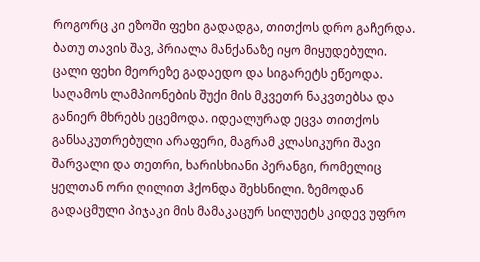როგორც კი ეზოში ფეხი გადადგა, თითქოს დრო გაჩერდა. ბათუ თავის შავ, პრიალა მანქანაზე იყო მიყუდებული. ცალი ფეხი მეორეზე გადაედო და სიგარეტს ეწეოდა. საღამოს ლამპიონების შუქი მის მკვეთრ ნაკვთებსა და განიერ მხრებს ეცემოდა. იდეალურად ეცვა თითქოს განსაკუთრებული არაფერი, მაგრამ კლასიკური შავი შარვალი და თეთრი, ხარისხიანი პერანგი, რომელიც ყელთან ორი ღილით ჰქონდა შეხსნილი. ზემოდან გადაცმული პიჯაკი მის მამაკაცურ სილუეტს კიდევ უფრო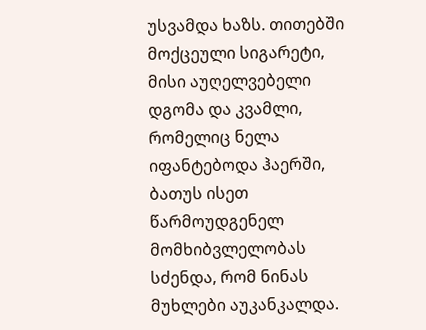უსვამდა ხაზს. თითებში მოქცეული სიგარეტი, მისი აუღელვებელი დგომა და კვამლი, რომელიც ნელა იფანტებოდა ჰაერში, ბათუს ისეთ წარმოუდგენელ მომხიბვლელობას სძენდა, რომ ნინას მუხლები აუკანკალდა.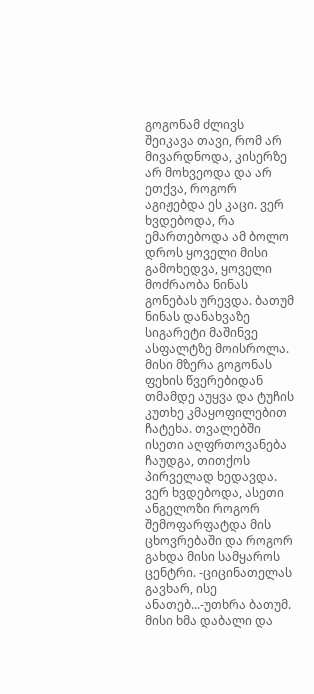გოგონამ ძლივს შეიკავა თავი, რომ არ მივარდნოდა, კისერზე არ მოხვეოდა და არ ეთქვა, როგორ აგიჟებდა ეს კაცი. ვერ ხვდებოდა, რა ემართებოდა ამ ბოლო დროს ყოველი მისი გამოხედვა, ყოველი მოძრაობა ნინას გონებას ურევდა. ბათუმ ნინას დანახვაზე სიგარეტი მაშინვე ასფალტზე მოისროლა. მისი მზერა გოგონას ფეხის წვერებიდან თმამდე აუყვა და ტუჩის კუთხე კმაყოფილებით ჩატეხა. თვალებში ისეთი აღფრთოვანება ჩაუდგა, თითქოს პირველად ხედავდა. ვერ ხვდებოდა, ასეთი ანგელოზი როგორ შემოფარფატდა მის ცხოვრებაში და როგორ გახდა მისი სამყაროს ცენტრი. -ციცინათელას გავხარ, ისე ანათებ...-უთხრა ბათუმ. მისი ხმა დაბალი და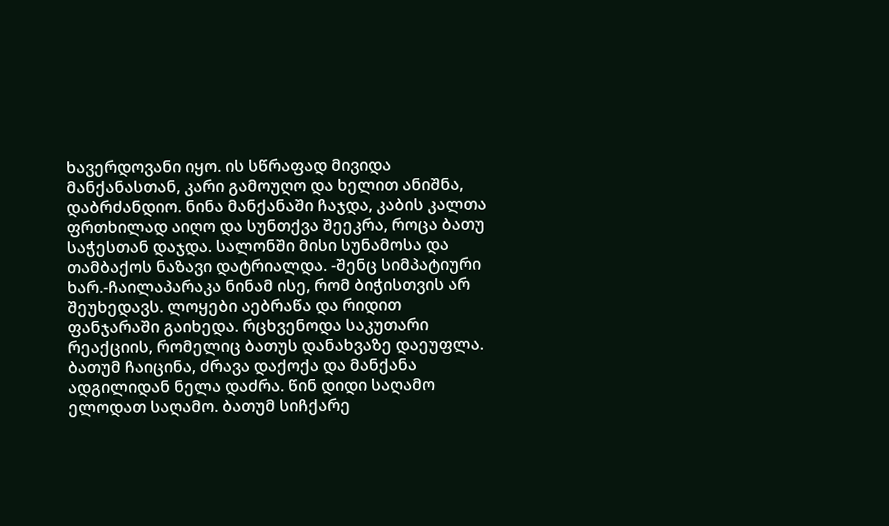ხავერდოვანი იყო. ის სწრაფად მივიდა მანქანასთან, კარი გამოუღო და ხელით ანიშნა, დაბრძანდიო. ნინა მანქანაში ჩაჯდა, კაბის კალთა ფრთხილად აიღო და სუნთქვა შეეკრა, როცა ბათუ საჭესთან დაჯდა. სალონში მისი სუნამოსა და თამბაქოს ნაზავი დატრიალდა. -შენც სიმპატიური ხარ.-ჩაილაპარაკა ნინამ ისე, რომ ბიჭისთვის არ შეუხედავს. ლოყები აებრაწა და რიდით ფანჯარაში გაიხედა. რცხვენოდა საკუთარი რეაქციის, რომელიც ბათუს დანახვაზე დაეუფლა. ბათუმ ჩაიცინა, ძრავა დაქოქა და მანქანა ადგილიდან ნელა დაძრა. წინ დიდი საღამო ელოდათ საღამო. ბათუმ სიჩქარე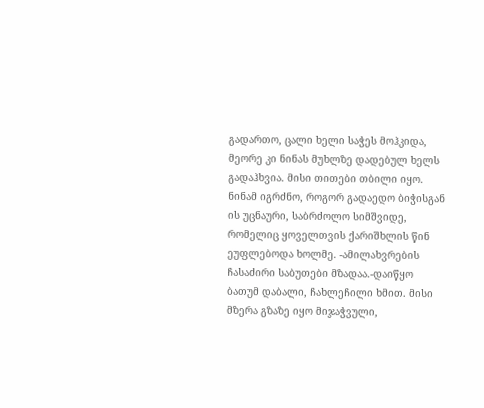გადართო, ცალი ხელი საჭეს მოჰკიდა, მეორე კი ნინას მუხლზე დადებულ ხელს გადაჰხვია. მისი თითები თბილი იყო. ნინამ იგრძნო, როგორ გადაედო ბიჭისგან ის უცნაური, საბრძოლო სიმშვიდე, რომელიც ყოველთვის ქარიშხლის წინ ეუფლებოდა ხოლმე. -ამილახვრების ჩასაძირი საბუთები მზადაა.-დაიწყო ბათუმ დაბალი, ჩახლეჩილი ხმით. მისი მზერა გზაზე იყო მიჯაჭვული,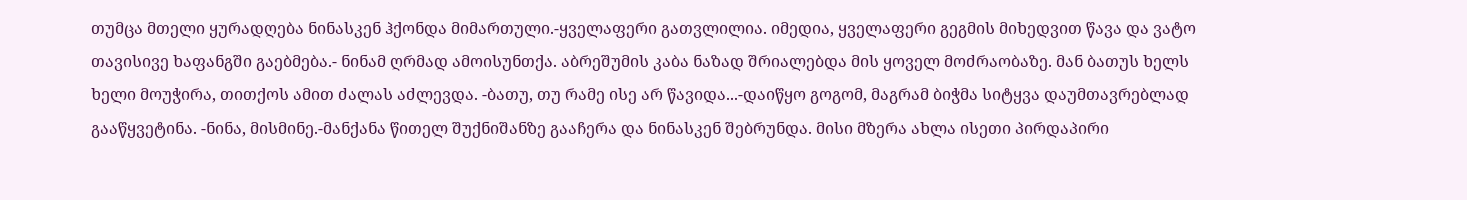თუმცა მთელი ყურადღება ნინასკენ ჰქონდა მიმართული.-ყველაფერი გათვლილია. იმედია, ყველაფერი გეგმის მიხედვით წავა და ვატო თავისივე ხაფანგში გაებმება.- ნინამ ღრმად ამოისუნთქა. აბრეშუმის კაბა ნაზად შრიალებდა მის ყოველ მოძრაობაზე. მან ბათუს ხელს ხელი მოუჭირა, თითქოს ამით ძალას აძლევდა. -ბათუ, თუ რამე ისე არ წავიდა...-დაიწყო გოგომ, მაგრამ ბიჭმა სიტყვა დაუმთავრებლად გააწყვეტინა. -ნინა, მისმინე.-მანქანა წითელ შუქნიშანზე გააჩერა და ნინასკენ შებრუნდა. მისი მზერა ახლა ისეთი პირდაპირი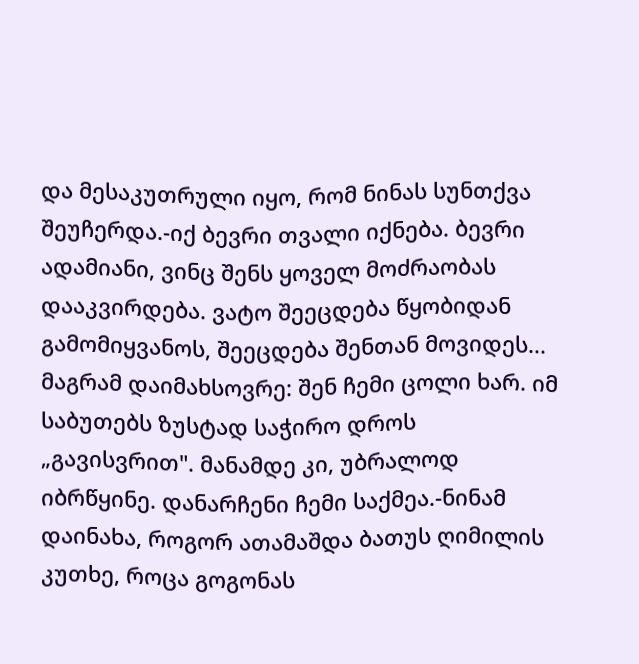და მესაკუთრული იყო, რომ ნინას სუნთქვა შეუჩერდა.-იქ ბევრი თვალი იქნება. ბევრი ადამიანი, ვინც შენს ყოველ მოძრაობას დააკვირდება. ვატო შეეცდება წყობიდან გამომიყვანოს, შეეცდება შენთან მოვიდეს... მაგრამ დაიმახსოვრე: შენ ჩემი ცოლი ხარ. იმ საბუთებს ზუსტად საჭირო დროს „გავისვრით". მანამდე კი, უბრალოდ იბრწყინე. დანარჩენი ჩემი საქმეა.-ნინამ დაინახა, როგორ ათამაშდა ბათუს ღიმილის კუთხე, როცა გოგონას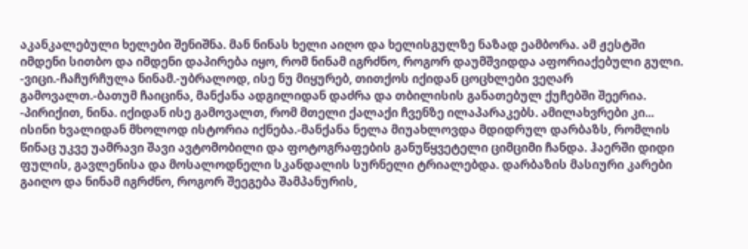აკანკალებული ხელები შენიშნა. მან ნინას ხელი აიღო და ხელისგულზე ნაზად ეამბორა. ამ ჟესტში იმდენი სითბო და იმდენი დაპირება იყო, რომ ნინამ იგრძნო, როგორ დაუმშვიდდა აფორიაქებული გული. -ვიცი.-ჩაჩურჩულა ნინამ.-უბრალოდ, ისე ნუ მიყურებ, თითქოს იქიდან ცოცხლები ვეღარ გამოვალთ.-ბათუმ ჩაიცინა, მანქანა ადგილიდან დაძრა და თბილისის განათებულ ქუჩებში შეერია. -პირიქით, ნინა. იქიდან ისე გამოვალთ, რომ მთელი ქალაქი ჩვენზე ილაპარაკებს. ამილახვრები კი... ისინი ხვალიდან მხოლოდ ისტორია იქნება.-მანქანა ნელა მიუახლოვდა მდიდრულ დარბაზს, რომლის წინაც უკვე უამრავი შავი ავტომობილი და ფოტოგრაფების განუწყვეტელი ციმციმი ჩანდა. ჰაერში დიდი ფულის, გავლენისა და მოსალოდნელი სკანდალის სურნელი ტრიალებდა. დარბაზის მასიური კარები გაიღო და ნინამ იგრძნო, როგორ შეეგება შამპანურის,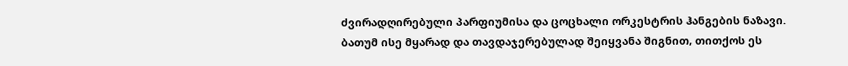ძვირადღირებული პარფიუმისა და ცოცხალი ორკესტრის ჰანგების ნაზავი. ბათუმ ისე მყარად და თავდაჯერებულად შეიყვანა შიგნით, თითქოს ეს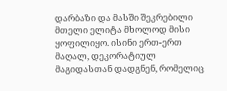დარბაზი და მასში შეკრებილი მთელი ელიტა მხოლოდ მისი ყოფილიყო. ისინი ერთ-ერთ მაღალ, დეკორატიულ მაგიდასთან დადგნენ, რომელიც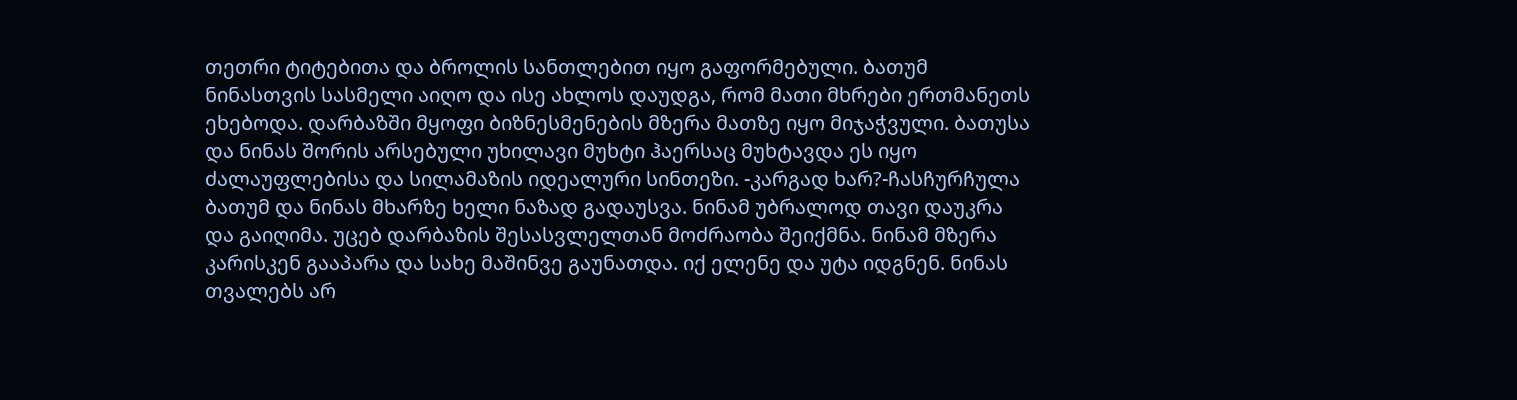თეთრი ტიტებითა და ბროლის სანთლებით იყო გაფორმებული. ბათუმ ნინასთვის სასმელი აიღო და ისე ახლოს დაუდგა, რომ მათი მხრები ერთმანეთს ეხებოდა. დარბაზში მყოფი ბიზნესმენების მზერა მათზე იყო მიჯაჭვული. ბათუსა და ნინას შორის არსებული უხილავი მუხტი ჰაერსაც მუხტავდა ეს იყო ძალაუფლებისა და სილამაზის იდეალური სინთეზი. -კარგად ხარ?-ჩასჩურჩულა ბათუმ და ნინას მხარზე ხელი ნაზად გადაუსვა. ნინამ უბრალოდ თავი დაუკრა და გაიღიმა. უცებ დარბაზის შესასვლელთან მოძრაობა შეიქმნა. ნინამ მზერა კარისკენ გააპარა და სახე მაშინვე გაუნათდა. იქ ელენე და უტა იდგნენ. ნინას თვალებს არ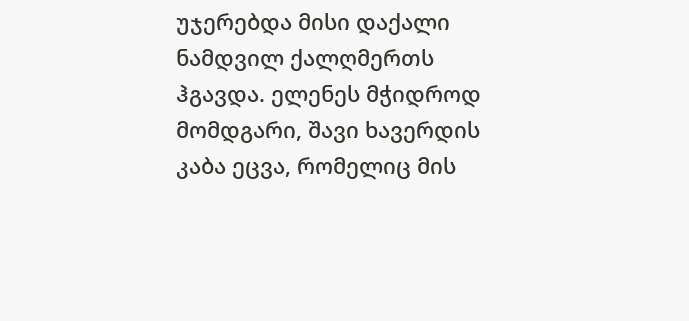უჯერებდა მისი დაქალი ნამდვილ ქალღმერთს ჰგავდა. ელენეს მჭიდროდ მომდგარი, შავი ხავერდის კაბა ეცვა, რომელიც მის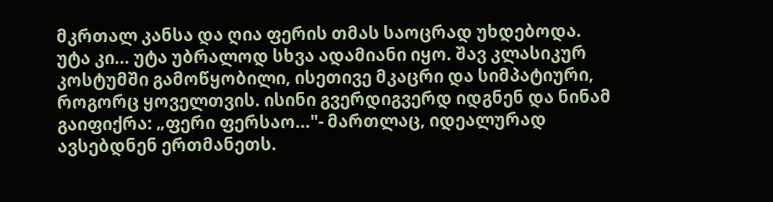მკრთალ კანსა და ღია ფერის თმას საოცრად უხდებოდა. უტა კი... უტა უბრალოდ სხვა ადამიანი იყო. შავ კლასიკურ კოსტუმში გამოწყობილი, ისეთივე მკაცრი და სიმპატიური, როგორც ყოველთვის. ისინი გვერდიგვერდ იდგნენ და ნინამ გაიფიქრა: „ფერი ფერსაო..."- მართლაც, იდეალურად ავსებდნენ ერთმანეთს.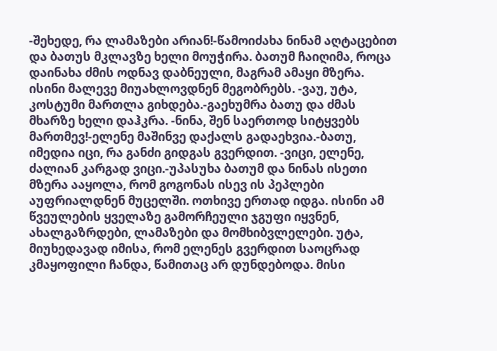-შეხედე, რა ლამაზები არიან!-წამოიძახა ნინამ აღტაცებით და ბათუს მკლავზე ხელი მოუჭირა. ბათუმ ჩაიღიმა, როცა დაინახა ძმის ოდნავ დაბნეული, მაგრამ ამაყი მზერა. ისინი მალევე მიუახლოვდნენ მეგობრებს. -ვაუ, უტა, კოსტუმი მართლა გიხდება.-გაეხუმრა ბათუ და ძმას მხარზე ხელი დაჰკრა. -ნინა, შენ საერთოდ სიტყვებს მართმევ!-ელენე მაშინვე დაქალს გადაეხვია.-ბათუ, იმედია იცი, რა განძი გიდგას გვერდით. -ვიცი, ელენე, ძალიან კარგად ვიცი.-უპასუხა ბათუმ და ნინას ისეთი მზერა ააყოლა, რომ გოგონას ისევ ის პეპლები აუფრიალდნენ მუცელში. ოთხივე ერთად იდგა. ისინი ამ წვეულების ყველაზე გამორჩეული ჯგუფი იყვნენ, ახალგაზრდები, ლამაზები და მომხიბვლელები. უტა, მიუხედავად იმისა, რომ ელენეს გვერდით საოცრად კმაყოფილი ჩანდა, წამითაც არ დუნდებოდა. მისი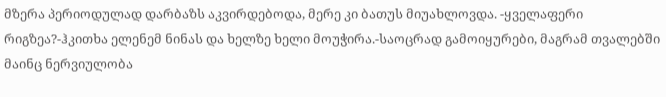მზერა პერიოდულად დარბაზს აკვირდებოდა, მერე კი ბათუს მიუახლოვდა. -ყველაფერი რიგზეა?-ჰკითხა ელენემ ნინას და ხელზე ხელი მოუჭირა.-საოცრად გამოიყურები, მაგრამ თვალებში მაინც ნერვიულობა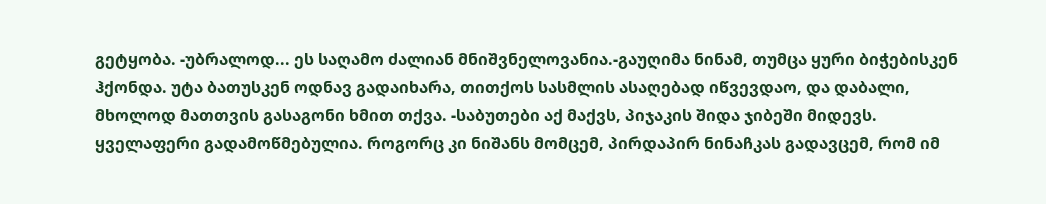გეტყობა. -უბრალოდ... ეს საღამო ძალიან მნიშვნელოვანია.-გაუღიმა ნინამ, თუმცა ყური ბიჭებისკენ ჰქონდა. უტა ბათუსკენ ოდნავ გადაიხარა, თითქოს სასმლის ასაღებად იწვევდაო, და დაბალი, მხოლოდ მათთვის გასაგონი ხმით თქვა. -საბუთები აქ მაქვს, პიჯაკის შიდა ჯიბეში მიდევს. ყველაფერი გადამოწმებულია. როგორც კი ნიშანს მომცემ, პირდაპირ ნინაჩკას გადავცემ, რომ იმ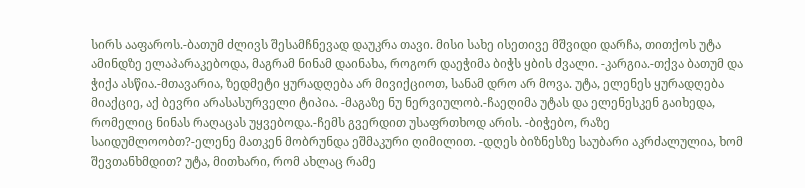სირს ააფაროს.-ბათუმ ძლივს შესამჩნევად დაუკრა თავი. მისი სახე ისეთივე მშვიდი დარჩა, თითქოს უტა ამინდზე ელაპარაკებოდა, მაგრამ ნინამ დაინახა, როგორ დაეჭიმა ბიჭს ყბის ძვალი. -კარგია.-თქვა ბათუმ და ჭიქა ასწია.-მთავარია, ზედმეტი ყურადღება არ მივიქციოთ, სანამ დრო არ მოვა. უტა, ელენეს ყურადღება მიაქციე, აქ ბევრი არასასურველი ტიპია. -მაგაზე ნუ ნერვიულობ.-ჩაეღიმა უტას და ელენესკენ გაიხედა, რომელიც ნინას რაღაცას უყვებოდა.-ჩემს გვერდით უსაფრთხოდ არის. -ბიჭებო, რაზე საიდუმლოობთ?-ელენე მათკენ მობრუნდა ეშმაკური ღიმილით. -დღეს ბიზნესზე საუბარი აკრძალულია, ხომ შევთანხმდით? უტა, მითხარი, რომ ახლაც რამე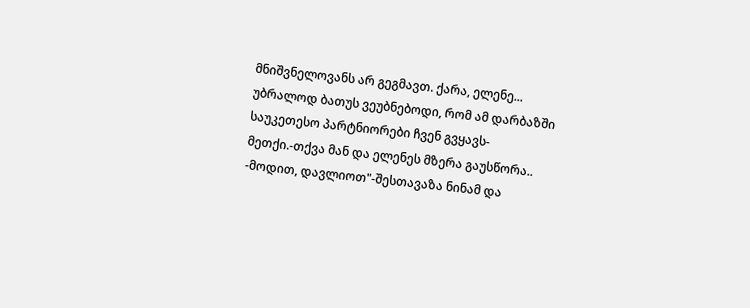მნიშვნელოვანს არ გეგმავთ. ქარა, ელენე... უბრალოდ ბათუს ვეუბნებოდი, რომ ამ დარბაზში საუკეთესო პარტნიორები ჩვენ გვყავს-მეთქი.-თქვა მან და ელენეს მზერა გაუსწორა.. -მოდით, დავლიოთ"-შესთავაზა ნინამ და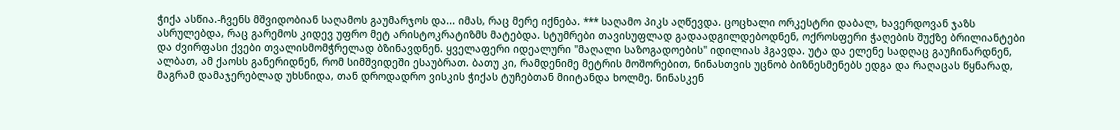ჭიქა ასწია.-ჩვენს მშვიდობიან საღამოს გაუმარჯოს და... იმას, რაც მერე იქნება. *** საღამო პიკს აღწევდა. ცოცხალი ორკესტრი დაბალ, ხავერდოვან ჯაზს ასრულებდა, რაც გარემოს კიდევ უფრო მეტ არისტოკრატიზმს მატებდა. სტუმრები თავისუფლად გადაადგილდებოდნენ, ოქროსფერი ჭაღების შუქზე ბრილიანტები და ძვირფასი ქვები თვალისმომჭრელად ბზინავდნენ. ყველაფერი იდეალური "მაღალი საზოგადოების" იდილიას ჰგავდა. უტა და ელენე სადღაც გაუჩინარდნენ, ალბათ, ამ ქაოსს განერიდნენ, რომ სიმშვიდეში ესაუბრათ. ბათუ კი, რამდენიმე მეტრის მოშორებით, ნინასთვის უცნობ ბიზნესმენებს ედგა და რაღაცას წყნარად, მაგრამ დამაჯერებლად უხსნიდა, თან დროდადრო ვისკის ჭიქას ტუჩებთან მიიტანდა ხოლმე. ნინასკენ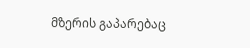მზერის გაპარებაც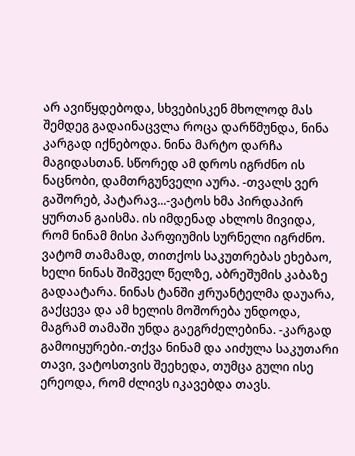არ ავიწყდებოდა, სხვებისკენ მხოლოდ მას შემდეგ გადაინაცვლა როცა დარწმუნდა, ნინა კარგად იქნებოდა. ნინა მარტო დარჩა მაგიდასთან. სწორედ ამ დროს იგრძნო ის ნაცნობი, დამთრგუნველი აურა. -თვალს ვერ გაშორებ, პატარავ...-ვატოს ხმა პირდაპირ ყურთან გაისმა. ის იმდენად ახლოს მივიდა, რომ ნინამ მისი პარფიუმის სურნელი იგრძნო. ვატომ თამამად, თითქოს საკუთრებას ეხებაო, ხელი ნინას შიშველ წელზე, აბრეშუმის კაბაზე გადაატარა. ნინას ტანში ჟრუანტელმა დაუარა, გაქცევა და ამ ხელის მოშორება უნდოდა, მაგრამ თამაში უნდა გაეგრძელებინა. -კარგად გამოიყურები.-თქვა ნინამ და აიძულა საკუთარი თავი, ვატოსთვის შეეხედა, თუმცა გული ისე ერეოდა, რომ ძლივს იკავებდა თავს.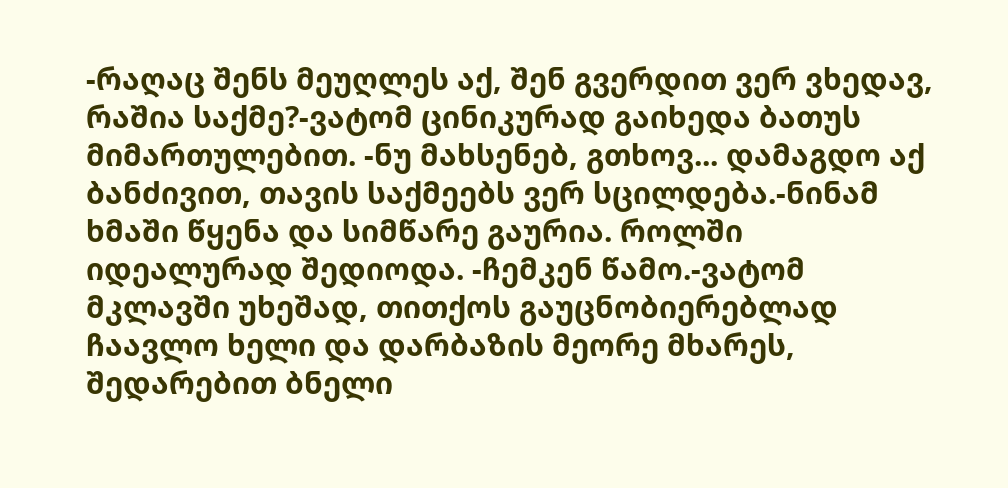-რაღაც შენს მეუღლეს აქ, შენ გვერდით ვერ ვხედავ, რაშია საქმე?-ვატომ ცინიკურად გაიხედა ბათუს მიმართულებით. -ნუ მახსენებ, გთხოვ... დამაგდო აქ ბანძივით, თავის საქმეებს ვერ სცილდება.-ნინამ ხმაში წყენა და სიმწარე გაურია. როლში იდეალურად შედიოდა. -ჩემკენ წამო.-ვატომ მკლავში უხეშად, თითქოს გაუცნობიერებლად ჩაავლო ხელი და დარბაზის მეორე მხარეს, შედარებით ბნელი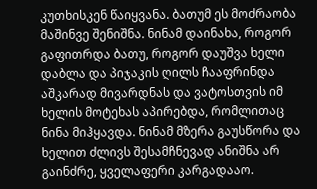კუთხისკენ წაიყვანა. ბათუმ ეს მოძრაობა მაშინვე შენიშნა. ნინამ დაინახა, როგორ გაფითრდა ბათუ, როგორ დაუშვა ხელი დაბლა და პიჯაკის ღილს ჩააფრინდა აშკარად მივარდნას და ვატოსთვის იმ ხელის მოტეხას აპირებდა, რომლითაც ნინა მიჰყავდა. ნინამ მზერა გაუსწორა და ხელით ძლივს შესამჩნევად ანიშნა არ გაინძრე, ყველაფერი კარგადააო.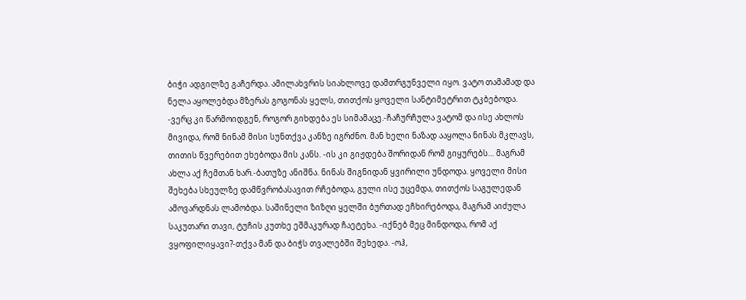ბიჭი ადგილზე გაჩერდა. ამილახვრის სიახლოვე დამთრგუნველი იყო. ვატო თამამად და ნელა აყოლებდა მზერას გოგონას ყელს, თითქოს ყოველი სანტიმეტრით ტკბებოდა. -ვერც კი წარმოიდგენ, როგორ გიხდება ეს სიმამაცე.-ჩაჩურჩულა ვატომ და ისე ახლოს მივიდა, რომ ნინამ მისი სუნთქვა კანზე იგრძნო. მან ხელი ნაზად ააყოლა ნინას მკლავს, თითის წვერებით ეხებოდა მის კანს. -ის კი გიჟდება შორიდან რომ გიყურებს... მაგრამ ახლა აქ ჩემთან ხარ.-ბათუზე ანიშნა. ნინას შიგნიდან ყვირილი უნდოდა. ყოველი მისი შეხება სხეულზე დამწვრობასავით რჩებოდა, გული ისე უცემდა, თითქოს საგულედან ამოვარდნას ლამობდა. საშინელი ზიზღი ყელში ბურთად ეჩხირებოდა, მაგრამ აიძულა საკუთარი თავი, ტუჩის კუთხე ეშმაკურად ჩაეტეხა. -იქნებ მეც მინდოდა, რომ აქ ვყოფილიყავი?-თქვა მან და ბიჭს თვალებში შეხედა. -ოჰ,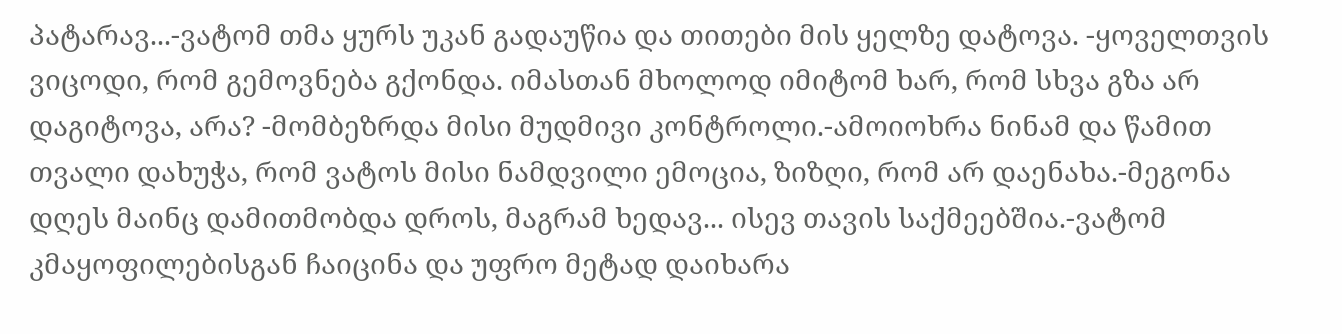პატარავ...-ვატომ თმა ყურს უკან გადაუწია და თითები მის ყელზე დატოვა. -ყოველთვის ვიცოდი, რომ გემოვნება გქონდა. იმასთან მხოლოდ იმიტომ ხარ, რომ სხვა გზა არ დაგიტოვა, არა? -მომბეზრდა მისი მუდმივი კონტროლი.-ამოიოხრა ნინამ და წამით თვალი დახუჭა, რომ ვატოს მისი ნამდვილი ემოცია, ზიზღი, რომ არ დაენახა.-მეგონა დღეს მაინც დამითმობდა დროს, მაგრამ ხედავ... ისევ თავის საქმეებშია.-ვატომ კმაყოფილებისგან ჩაიცინა და უფრო მეტად დაიხარა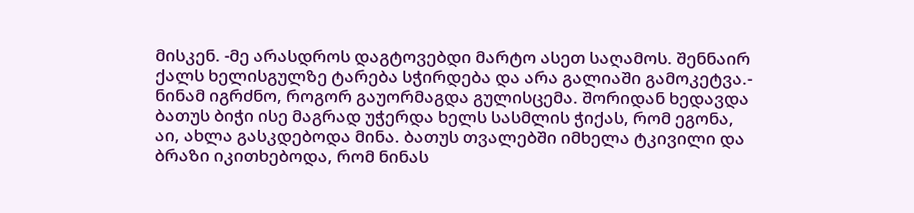მისკენ. -მე არასდროს დაგტოვებდი მარტო ასეთ საღამოს. შენნაირ ქალს ხელისგულზე ტარება სჭირდება და არა გალიაში გამოკეტვა.- ნინამ იგრძნო, როგორ გაუორმაგდა გულისცემა. შორიდან ხედავდა ბათუს ბიჭი ისე მაგრად უჭერდა ხელს სასმლის ჭიქას, რომ ეგონა, აი, ახლა გასკდებოდა მინა. ბათუს თვალებში იმხელა ტკივილი და ბრაზი იკითხებოდა, რომ ნინას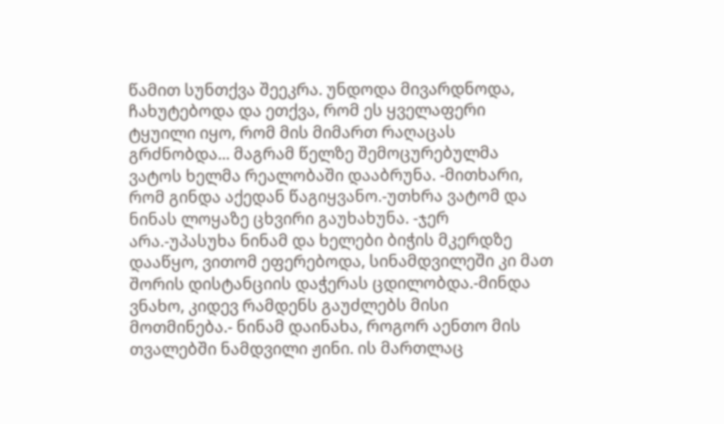წამით სუნთქვა შეეკრა. უნდოდა მივარდნოდა, ჩახუტებოდა და ეთქვა, რომ ეს ყველაფერი ტყუილი იყო, რომ მის მიმართ რაღაცას გრძნობდა... მაგრამ წელზე შემოცურებულმა ვატოს ხელმა რეალობაში დააბრუნა. -მითხარი, რომ გინდა აქედან წაგიყვანო.-უთხრა ვატომ და ნინას ლოყაზე ცხვირი გაუხახუნა. -ჯერ არა.-უპასუხა ნინამ და ხელები ბიჭის მკერდზე დააწყო, ვითომ ეფერებოდა, სინამდვილეში კი მათ შორის დისტანციის დაჭერას ცდილობდა.-მინდა ვნახო, კიდევ რამდენს გაუძლებს მისი მოთმინება.- ნინამ დაინახა, როგორ აენთო მის თვალებში ნამდვილი ჟინი. ის მართლაც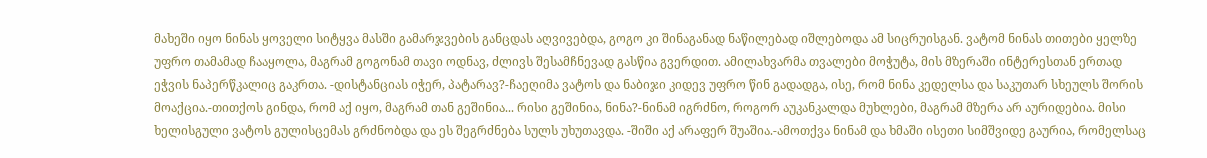მახეში იყო ნინას ყოველი სიტყვა მასში გამარჯვების განცდას აღვივებდა, გოგო კი შინაგანად ნაწილებად იშლებოდა ამ სიცრუისგან. ვატომ ნინას თითები ყელზე უფრო თამამად ჩააყოლა, მაგრამ გოგონამ თავი ოდნავ, ძლივს შესამჩნევად გასწია გვერდით. ამილახვარმა თვალები მოჭუტა, მის მზერაში ინტერესთან ერთად ეჭვის ნაპერწკალიც გაკრთა. -დისტანციას იჭერ, პატარავ?-ჩაეღიმა ვატოს და ნაბიჯი კიდევ უფრო წინ გადადგა, ისე, რომ ნინა კედელსა და საკუთარ სხეულს შორის მოაქცია.-თითქოს გინდა, რომ აქ იყო, მაგრამ თან გეშინია... რისი გეშინია, ნინა?-ნინამ იგრძნო, როგორ აუკანკალდა მუხლები, მაგრამ მზერა არ აურიდებია. მისი ხელისგული ვატოს გულისცემას გრძნობდა და ეს შეგრძნება სულს უხუთავდა. -შიში აქ არაფერ შუაშია.-ამოთქვა ნინამ და ხმაში ისეთი სიმშვიდე გაურია, რომელსაც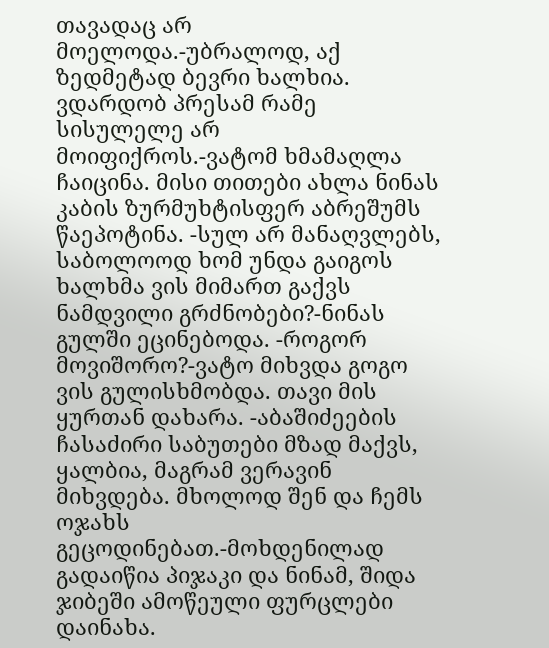თავადაც არ მოელოდა.-უბრალოდ, აქ ზედმეტად ბევრი ხალხია. ვდარდობ პრესამ რამე სისულელე არ მოიფიქროს.-ვატომ ხმამაღლა ჩაიცინა. მისი თითები ახლა ნინას კაბის ზურმუხტისფერ აბრეშუმს წაეპოტინა. -სულ არ მანაღვლებს, საბოლოოდ ხომ უნდა გაიგოს ხალხმა ვის მიმართ გაქვს ნამდვილი გრძნობები?-ნინას გულში ეცინებოდა. -როგორ მოვიშორო?-ვატო მიხვდა გოგო ვის გულისხმობდა. თავი მის ყურთან დახარა. -აბაშიძეების ჩასაძირი საბუთები მზად მაქვს, ყალბია, მაგრამ ვერავინ მიხვდება. მხოლოდ შენ და ჩემს ოჯახს გეცოდინებათ.-მოხდენილად გადაიწია პიჯაკი და ნინამ, შიდა ჯიბეში ამოწეული ფურცლები დაინახა.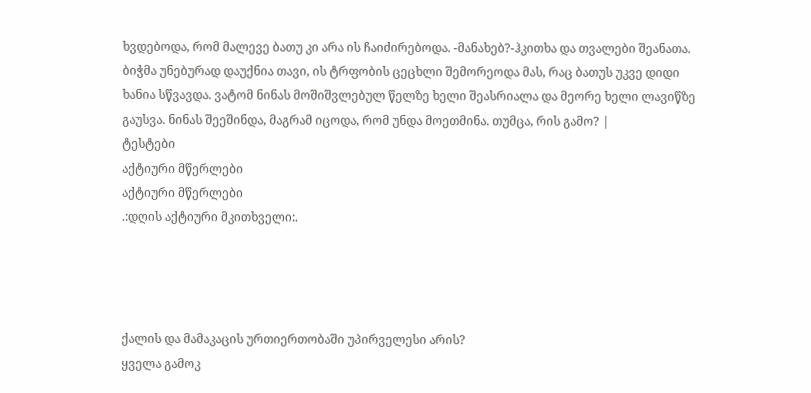ხვდებოდა, რომ მალევე ბათუ კი არა ის ჩაიძირებოდა. -მანახებ?-ჰკითხა და თვალები შეანათა. ბიჭმა უნებურად დაუქნია თავი, ის ტრფობის ცეცხლი შემორეოდა მას, რაც ბათუს უკვე დიდი ხანია სწვავდა. ვატომ ნინას მოშიშვლებულ წელზე ხელი შეასრიალა და მეორე ხელი ლავიწზე გაუსვა. ნინას შეეშინდა, მაგრამ იცოდა, რომ უნდა მოეთმინა. თუმცა, რის გამო? |
ტესტები
აქტიური მწერლები
აქტიური მწერლები
.:დღის აქტიური მკითხველი:.




ქალის და მამაკაცის ურთიერთობაში უპირველესი არის?
ყველა გამოკ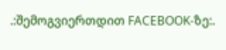.:შემოგვიერთდით FACEBOOK-ზე:.